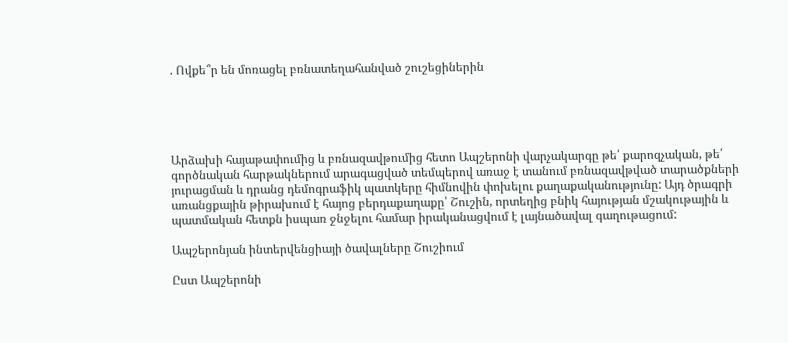. Ովքե՞ր են մոռացել բռնատեղահանված շուշեցիներին





Արձախի հայաթափումից և բռնազավթումից հետո Ապշերոնի վարչակարգը թե՛ քարոզչական, թե՛ գործնական հարթակներում արագացված տեմպերով առաջ է տանում բռնազավթված տարածքների յուրացման և դրանց դեմոգրաֆիկ պատկերը հիմնովին փոխելու քաղաքականությունը: Այդ ծրագրի առանցքային թիրախում է հայոց բերդաքաղաքը՝ Շուշին, որտեղից բնիկ հայության մշակութային և պատմական հետքն իսպառ ջնջելու համար իրականացվում է լայնածավալ գաղութացում:

Ապշերոնյան ինտերվենցիայի ծավալները Շուշիում

Ըստ Ապշերոնի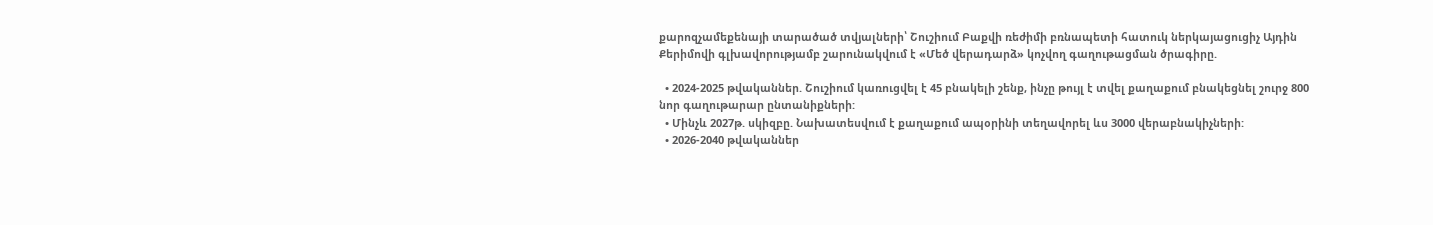քարոզչամեքենայի տարածած տվյալների՝ Շուշիում Բաքվի ռեժիմի բռնապետի հատուկ ներկայացուցիչ Այդին Քերիմովի գլխավորությամբ շարունակվում է «Մեծ վերադարձ» կոչվող գաղութացման ծրագիրը.

  • 2024-2025 թվականներ. Շուշիում կառուցվել է 45 բնակելի շենք, ինչը թույլ է տվել քաղաքում բնակեցնել շուրջ 800 նոր գաղութարար ընտանիքների:
  • Մինչև 2027թ. սկիզբը. Նախատեսվում է քաղաքում ապօրինի տեղավորել ևս 3000 վերաբնակիչների:
  • 2026-2040 թվականներ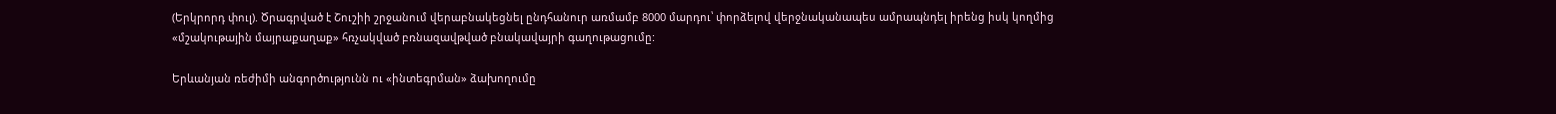(Երկրորդ փուլ). Ծրագրված է Շուշիի շրջանում վերաբնակեցնել ընդհանուր առմամբ 8000 մարդու՝ փորձելով վերջնականապես ամրապնդել իրենց իսկ կողմից «մշակութային մայրաքաղաք» հռչակված բռնազավթված բնակավայրի գաղութացումը:

Երևանյան ռեժիմի անգործությունն ու «ինտեգրման» ձախողումը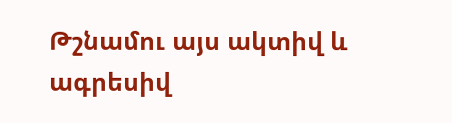Թշնամու այս ակտիվ և ագրեսիվ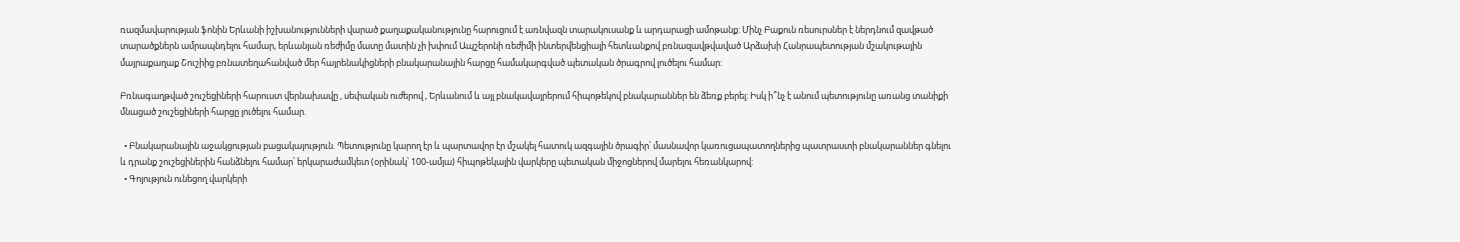ռազմավարության ֆոնին Երևանի իշխանությունների վարած քաղաքականությունը հարուցում է առնվազն տարակուսանք և արդարացի ամոթանք: Մինչ Բաքուն ռեսուրսներ է ներդնում զավթած տարածքներն ամրապնդելու համար, երևանյան ռեժիմը մատը մատին չի խփում Ապշերոնի ռեժիմի ինտերվենցիայի հետևանքով բռնազավթվաված Արձախի Հանրապետության մշակութային մայրաքաղաք Շուշիից բռնատեղահանված մեր հայրենակիցների բնակարանային հարցը համակարգված պետական ծրագրով լուծելու համար:

Բռնագաղթված շուշեցիների հարուստ վերնախավը , սեփական ուժերով , Երևանում և այլ բնակավայրերում հիպոթեկով բնակարաններ են ձեռք բերել: Իսկ ի՞նչ է անում պետությունը առանց տանիքի մնացած շուշեցիների հարցը լուծելու համար.

  • Բնակարանային աջակցության բացակայություն. Պետությունը կարող էր և պարտավոր էր մշակել հատուկ ազգային ծրագիր՝ մասնավոր կառուցապատողներից պատրաստի բնակարաններ գնելու և դրանք շուշեցիներին հանձնելու համար՝ երկարաժամկետ (օրինակ՝ 100-ամյա) հիպոթեկային վարկերը պետական միջոցներով մարելու հեռանկարով:
  • Գոյություն ունեցող վարկերի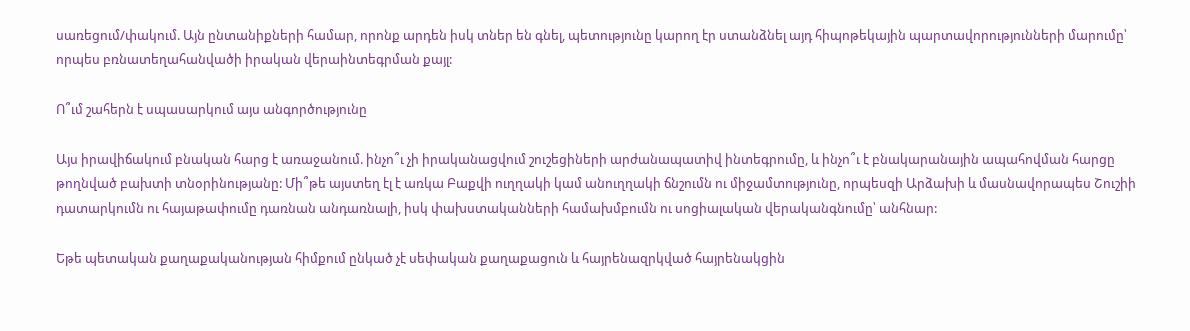սառեցում/փակում. Այն ընտանիքների համար, որոնք արդեն իսկ տներ են գնել, պետությունը կարող էր ստանձնել այդ հիպոթեկային պարտավորությունների մարումը՝ որպես բռնատեղահանվածի իրական վերաինտեգրման քայլ:

Ո՞ւմ շահերն է սպասարկում այս անգործությունը

Այս իրավիճակում բնական հարց է առաջանում. ինչո՞ւ չի իրականացվում շուշեցիների արժանապատիվ ինտեգրումը, և ինչո՞ւ է բնակարանային ապահովման հարցը թողնված բախտի տնօրինությանը: Մի՞թե այստեղ էլ է առկա Բաքվի ուղղակի կամ անուղղակի ճնշումն ու միջամտությունը, որպեսզի Արձախի և մասնավորապես Շուշիի դատարկումն ու հայաթափումը դառնան անդառնալի, իսկ փախստականների համախմբումն ու սոցիալական վերականգնումը՝ անհնար:

Եթե պետական քաղաքականության հիմքում ընկած չէ սեփական քաղաքացուն և հայրենազրկված հայրենակցին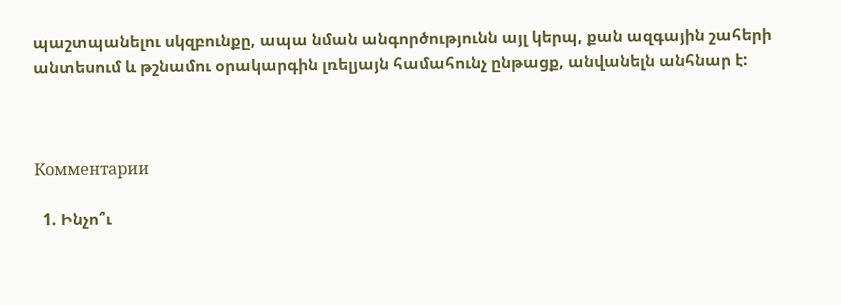պաշտպանելու սկզբունքը, ապա նման անգործությունն այլ կերպ, քան ազգային շահերի անտեսում և թշնամու օրակարգին լռելյայն համահունչ ընթացք, անվանելն անհնար է:



Комментарии

  1. Ինչո՞ւ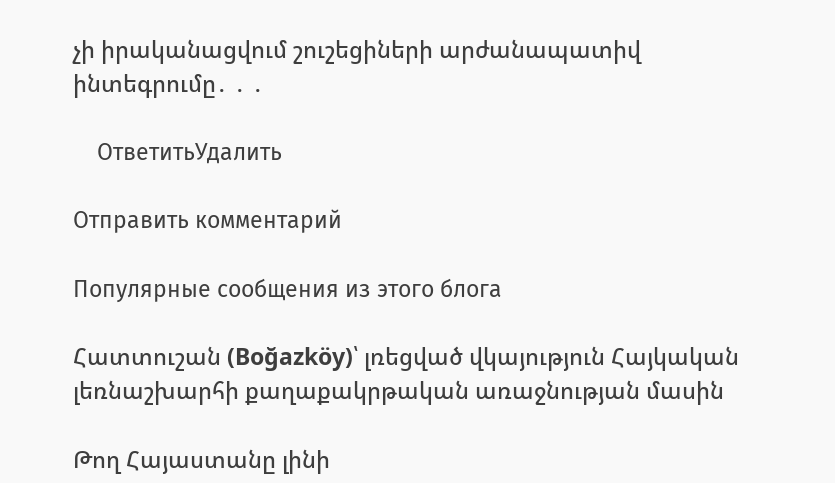չի իրականացվում շուշեցիների արժանապատիվ ինտեգրումը․ ․ ․

    ОтветитьУдалить

Отправить комментарий

Популярные сообщения из этого блога

Հատտուշան (Boğazköy)՝ լռեցված վկայություն Հայկական լեռնաշխարհի քաղաքակրթական առաջնության մասին

Թող Հայաստանը լինի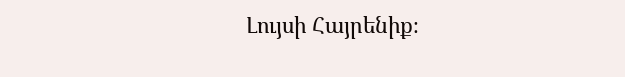Լույսի Հայրենիք։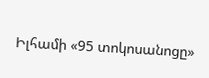Իլհամի «95 տոկոսանոցը»